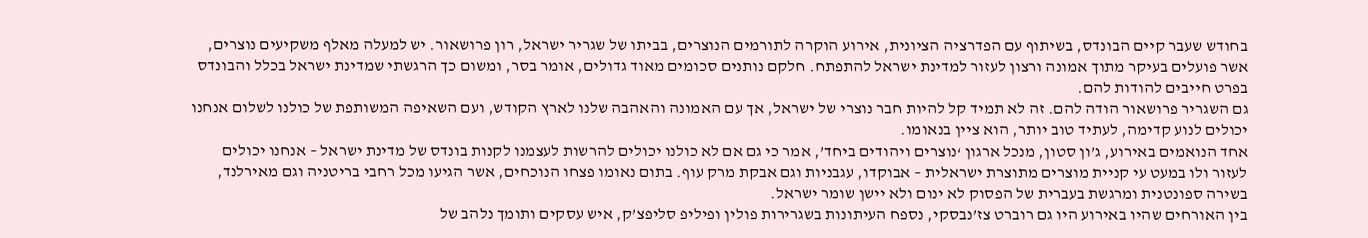בחודש שעבר קיים הבונדס, בשיתוף עם הפדרציה הציונית, אירוע הוקרה לתורמים הנוצרים, בביתו של שגריר ישראל, רון פרושאור. יש למעלה מאלף משקיעים נוצרים, אשר פועלים בעיקר מתוך אמונה ורצון לעזור למדינת ישראל להתפתח. חלקם נותנים סכומים מאוד גדולים, אומר בסר, ומשום כך הרגשתי שמדינת ישראל בכלל והבונדס בפרט חייבים להודות להם.
גם השגריר פרושאור הודה להם. זה לא תמיד קל להיות חבר נוצרי של ישראל, אך עם האמונה והאהבה שלנו לארץ הקודש, ועם השאיפה המשותפת של כולנו לשלום אנחנו יכולים לנוע קדימה, לעתיד טוב יותר, הוא ציין בנאומו.
אחד הנואמים באירוע, ג’ון סטון, מנכל ארגון ‘נוצרים ויהודים ביחד’, אמר כי גם אם לא כולנו יכולים להרשות לעצמנו לקנות בונדס של מדינת ישראל – אנחנו יכולים לעזור ולו במעט עי קניית מוצרים מתוצרת ישראלית – אבוקדו, עגבניות וגם אבקת מרק עוף. בתום נאומו פצחו הנוכחים, אשר הגיעו מכל רחבי בריטניה וגם מאירלנד, בשירה ספונטנית ומרגשת בעברית של הפסוק לא ינום ולא יישן שומר ישראל.
בין האורחים שהיו באירוע היו גם רוברט צז’נבסקי, נספח העיתונות בשגרירות פולין ופיליפ סליפצ’ק, איש עסקים ותומך נלהב של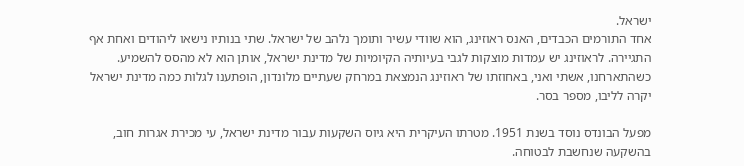ישראל.
אחד התורמים הכבדים, האנס ראוזינג, הוא שוודי עשיר ותומך נלהב של ישראל. שתי בנותיו נישאו ליהודים ואחת אף התגיירה. לראוזינג יש עמדות מוצקות לגבי בעיותיה הקיומיות של מדינת ישראל, אותן הוא לא מהסס להשמיע. כשהתארחנו, אשתי ואני, באחוזתו של ראוזינג הנמצאת במרחק שעתיים מלונדון, הופתענו לגלות כמה מדינת ישראל יקרה לליבו, מספר בסר.

מפעל הבונדס נוסד בשנת 1951. מטרתו העיקרית היא גיוס השקעות עבור מדינת ישראל, עי מכירת אגרות חוב, בהשקעה שנחשבת לבטוחה.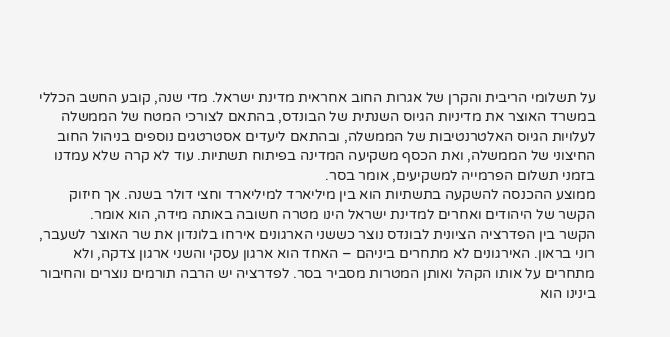על תשלומי הריבית והקרן של אגרות החוב אחראית מדינת ישראל. מדי שנה, קובע החשב הכללי במשרד האוצר את מדיניות הגיוס השנתית של הבונדס, בהתאם לצורכי המטח של הממשלה לעלויות הגיוס האלטרנטיבות של הממשלה, ובהתאם ליעדים אסטרטגים נוספים בניהול החוב החיצוני של הממשלה, ואת הכסף משקיעה המדינה בפיתוח תשתיות. עוד לא קרה שלא עמדנו בזמני תשלום הפרמייה למשקיעים, אומר בסר.
ממוצע ההכנסה להשקעה בתשתיות הוא בין מיליארד למיליארד וחצי דולר בשנה. אך חיזוק הקשר של היהודים ואחרים למדינת ישראל הינו מטרה חשובה באותה מידה, הוא אומר.
הקשר בין הפדרציה הציונית לבונדס נוצר כששני הארגונים אירחו בלונדון את שר האוצר לשעבר, רוני בראון. האירגונים לא מתחרים ביניהם – האחד הוא ארגון עסקי והשני ארגון צדקה, ולא מתחרים על אותו הקהל ואותן המטרות מסביר בסר. לפדרציה יש הרבה תורמים נוצרים והחיבור בינינו הוא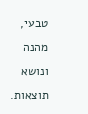טבעי, מהנה ונושא תוצאות.